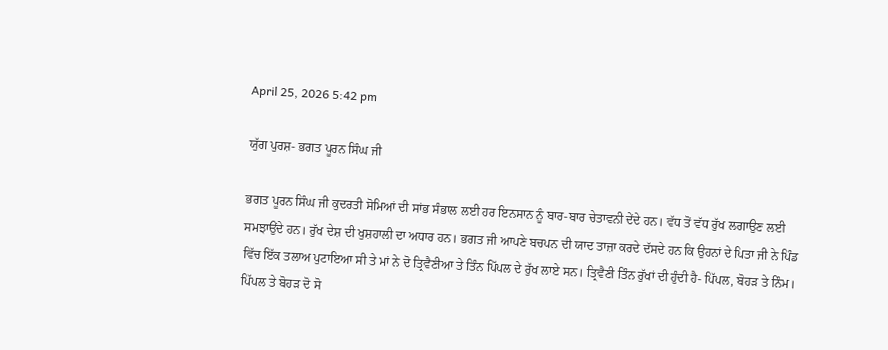April 25, 2026 5:42 pm

ਯੁੱਗ ਪੁਰਸ਼- ਭਗਤ ਪੂਰਨ ਸਿੰਘ ਜੀ

ਭਗਤ ਪੂਰਨ ਸਿੰਘ ਜੀ ਕੁਦਰਤੀ ਸੋਮਿਆਂ ਦੀ ਸਾਂਭ ਸੰਭਾਲ ਲਈ ਹਰ ਇਨਸਾਨ ਨੂੰ ਬਾਰ-ਬਾਰ ਚੇਤਾਵਨੀ ਦੇਂਦੇ ਹਨ। ਵੱਧ ਤੋਂ ਵੱਧ ਰੁੱਖ ਲਗਾਉਣ ਲਈ ਸਮਝਾਉਂਦੇ ਹਨ। ਰੁੱਖ ਦੇਸ਼ ਦੀ ਖੁਸ਼ਹਾਲੀ ਦਾ ਅਧਾਰ ਹਨ। ਭਗਤ ਜੀ ਆਪਣੇ ਬਚਪਨ ਦੀ ਯਾਦ ਤਾਜ਼ਾ ਕਰਦੇ ਦੱਸਦੇ ਹਨ ਕਿ ਉਹਨਾਂ ਦੇ ਪਿਤਾ ਜੀ ਨੇ ਪਿੰਡ ਵਿੱਚ ਇੱਕ ਤਲਾਅ ਪੁਟਾਇਆ ਸੀ ਤੇ ਮਾਂ ਨੇ ਦੋ ਤ੍ਰਿਵੈਣੀਆ ਤੇ ਤਿੰਨ ਪਿੱਪਲ ਦੇ ਰੁੱਖ ਲਾਏ ਸਨ। ਤ੍ਰਿਵੈਣੀ ਤਿੰਨ ਰੁੱਖਾਂ ਦੀ ਹੁੰਦੀ ਹੈ- ਪਿੱਪਲ, ਬੋਹੜ ਤੇ ਨਿੰਮ। ਪਿੱਪਲ ਤੇ ਬੋਹੜ ਦੋ ਸੋ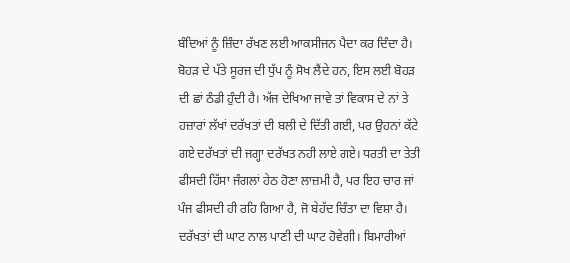ਬੰਦਿਆਂ ਨੂੰ ਜ਼ਿੰਦਾ ਰੱਖਣ ਲਈ ਆਕਸੀਜਨ ਪੈਦਾ ਕਰ ਦਿੰਦਾ ਹੈ। ਬੋਹੜ ਦੇ ਪੱਤੇ ਸੂਰਜ ਦੀ ਧੁੱਪ ਨੂੰ ਸੋਖ ਲੈਂਦੇ ਹਨ, ਇਸ ਲਈ ਬੋਹੜ ਦੀ ਛਾਂ ਠੰਡੀ ਹੁੰਦੀ ਹੈ। ਅੱਜ ਦੇਖਿਆ ਜਾਵੇ ਤਾਂ ਵਿਕਾਸ ਦੇ ਨਾਂ ਤੇ ਹਜ਼ਾਰਾਂ ਲੱਖਾਂ ਦਰੱਖਤਾਂ ਦੀ ਬਲੀ ਦੇ ਦਿੱਤੀ ਗਈ, ਪਰ ਉਹਨਾਂ ਕੱਟੇ ਗਏ ਦਰੱਖਤਾਂ ਦੀ ਜਗ੍ਹਾ ਦਰੱਖਤ ਨਹੀ ਲਾਏ ਗਏ। ਧਰਤੀ ਦਾ ਤੇਤੀ ਫੀਸਦੀ ਹਿੱਸਾ ਜੰਗਲਾਂ ਹੇਠ ਹੋਣਾ ਲਾਜ਼ਮੀ ਹੈ, ਪਰ ਇਹ ਚਾਰ ਜਾਂ ਪੰਜ ਫੀਸਦੀ ਹੀ ਰਹਿ ਗਿਆ ਹੈ, ਜੋ ਬੇਹੱਦ ਚਿੰਤਾ ਦਾ ਵਿਸ਼ਾ ਹੈ। ਦਰੱਖਤਾਂ ਦੀ ਘਾਟ ਨਾਲ ਪਾਣੀ ਦੀ ਘਾਟ ਹੋਵੇਗੀ। ਬਿਮਾਰੀਆਂ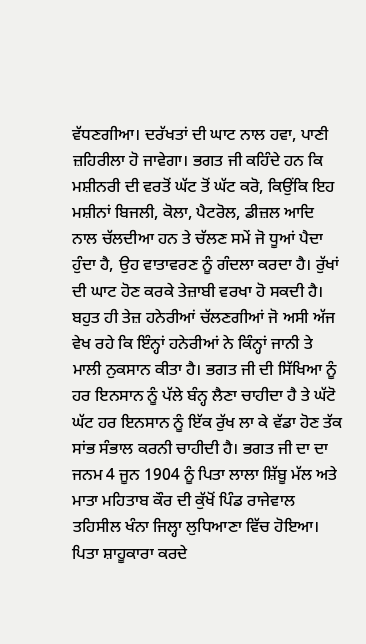ਵੱਧਣਗੀਆ। ਦਰੱਖਤਾਂ ਦੀ ਘਾਟ ਨਾਲ ਹਵਾ, ਪਾਣੀ ਜ਼ਹਿਰੀਲਾ ਹੋ ਜਾਵੇਗਾ। ਭਗਤ ਜੀ ਕਹਿੰਦੇ ਹਨ ਕਿ ਮਸ਼ੀਨਰੀ ਦੀ ਵਰਤੋਂ ਘੱਟ ਤੋਂ ਘੱਟ ਕਰੋ, ਕਿਉਂਕਿ ਇਹ ਮਸ਼ੀਨਾਂ ਬਿਜਲੀ, ਕੋਲਾ, ਪੈਟਰੋਲ, ਡੀਜ਼ਲ ਆਦਿ ਨਾਲ ਚੱਲਦੀਆ ਹਨ ਤੇ ਚੱਲਣ ਸਮੇਂ ਜੋ ਧੂਆਂ ਪੈਦਾ ਹੁੰਦਾ ਹੈ, ਉਹ ਵਾਤਾਵਰਣ ਨੂੰ ਗੰਦਲਾ ਕਰਦਾ ਹੈ। ਰੁੱਖਾਂ ਦੀ ਘਾਟ ਹੋਣ ਕਰਕੇ ਤੇਜ਼ਾਬੀ ਵਰਖਾ ਹੋ ਸਕਦੀ ਹੈ। ਬਹੁਤ ਹੀ ਤੇਜ਼ ਹਨੇਰੀਆਂ ਚੱਲਣਗੀਆਂ ਜੋ ਅਸੀ ਅੱਜ ਵੇਖ ਰਹੇ ਕਿ ਇੰਨ੍ਹਾਂ ਹਨੇਰੀਆਂ ਨੇ ਕਿੰਨ੍ਹਾਂ ਜਾਨੀ ਤੇ ਮਾਲੀ ਨੁਕਸਾਨ ਕੀਤਾ ਹੈ। ਭਗਤ ਜੀ ਦੀ ਸਿੱਖਿਆ ਨੂੰ ਹਰ ਇਨਸਾਨ ਨੂੰ ਪੱਲੇ ਬੰਨ੍ਹ ਲੈਣਾ ਚਾਹੀਦਾ ਹੈ ਤੇ ਘੱਟੋ ਘੱਟ ਹਰ ਇਨਸਾਨ ਨੂੰ ਇੱਕ ਰੁੱਖ ਲਾ ਕੇ ਵੱਡਾ ਹੋਣ ਤੱਕ ਸਾਂਭ ਸੰਭਾਲ ਕਰਨੀ ਚਾਹੀਦੀ ਹੈ। ਭਗਤ ਜੀ ਦਾ ਦਾ ਜਨਮ 4 ਜੂਨ 1904 ਨੂੰ ਪਿਤਾ ਲਾਲਾ ਸ਼ਿੱਬੂ ਮੱਲ ਅਤੇ ਮਾਤਾ ਮਹਿਤਾਬ ਕੌਰ ਦੀ ਕੁੱਖੋਂ ਪਿੰਡ ਰਾਜੇਵਾਲ ਤਹਿਸੀਲ ਖੰਨਾ ਜਿਲ੍ਹਾ ਲੁਧਿਆਣਾ ਵਿੱਚ ਹੋਇਆ। ਪਿਤਾ ਸ਼ਾਹੂਕਾਰਾ ਕਰਦੇ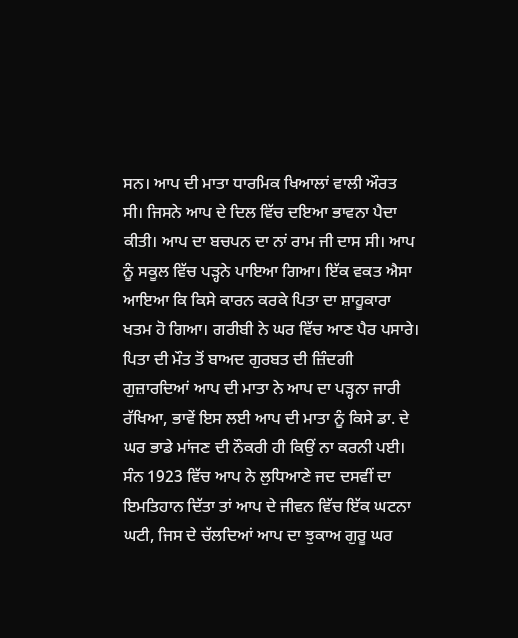ਸਨ। ਆਪ ਦੀ ਮਾਤਾ ਧਾਰਮਿਕ ਖਿਆਲਾਂ ਵਾਲੀ ਔਰਤ ਸੀ। ਜਿਸਨੇ ਆਪ ਦੇ ਦਿਲ ਵਿੱਚ ਦਇਆ ਭਾਵਨਾ ਪੈਦਾ ਕੀਤੀ। ਆਪ ਦਾ ਬਚਪਨ ਦਾ ਨਾਂ ਰਾਮ ਜੀ ਦਾਸ ਸੀ। ਆਪ ਨੂੰ ਸਕੂਲ ਵਿੱਚ ਪੜ੍ਹਨੇ ਪਾਇਆ ਗਿਆ। ਇੱਕ ਵਕਤ ਐਸਾ ਆਇਆ ਕਿ ਕਿਸੇ ਕਾਰਨ ਕਰਕੇ ਪਿਤਾ ਦਾ ਸ਼ਾਹੂਕਾਰਾ ਖਤਮ ਹੋ ਗਿਆ। ਗਰੀਬੀ ਨੇ ਘਰ ਵਿੱਚ ਆਣ ਪੈਰ ਪਸਾਰੇ। ਪਿਤਾ ਦੀ ਮੌਤ ਤੋਂ ਬਾਅਦ ਗੁਰਬਤ ਦੀ ਜ਼ਿੰਦਗੀ ਗੁਜ਼ਾਰਦਿਆਂ ਆਪ ਦੀ ਮਾਤਾ ਨੇ ਆਪ ਦਾ ਪੜ੍ਹਨਾ ਜਾਰੀ ਰੱਖਿਆ, ਭਾਵੇਂ ਇਸ ਲਈ ਆਪ ਦੀ ਮਾਤਾ ਨੂੰ ਕਿਸੇ ਡਾ. ਦੇ ਘਰ ਭਾਡੇ ਮਾਂਜਣ ਦੀ ਨੌਕਰੀ ਹੀ ਕਿਉਂ ਨਾ ਕਰਨੀ ਪਈ। ਸੰਨ 1923 ਵਿੱਚ ਆਪ ਨੇ ਲੁਧਿਆਣੇ ਜਦ ਦਸਵੀਂ ਦਾ ਇਮਤਿਹਾਨ ਦਿੱਤਾ ਤਾਂ ਆਪ ਦੇ ਜੀਵਨ ਵਿੱਚ ਇੱਕ ਘਟਨਾ ਘਟੀ, ਜਿਸ ਦੇ ਚੱਲਦਿਆਂ ਆਪ ਦਾ ਝੁਕਾਅ ਗੁਰੂ ਘਰ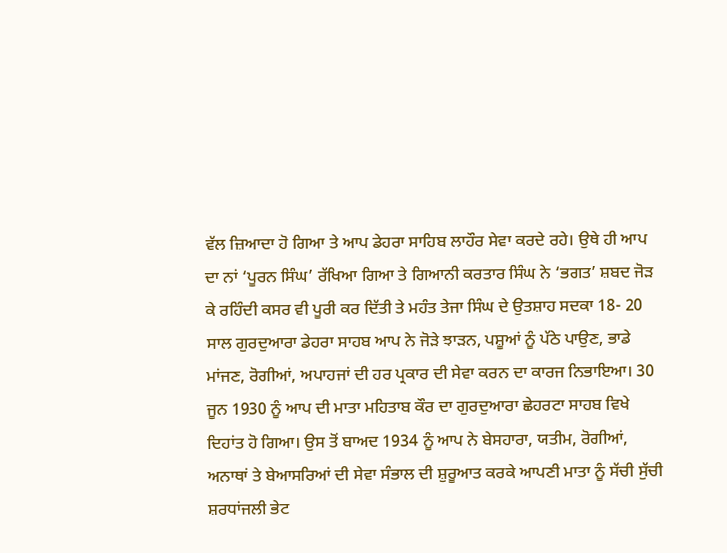ਵੱਲ ਜ਼ਿਆਦਾ ਹੋ ਗਿਆ ਤੇ ਆਪ ਡੇਹਰਾ ਸਾਹਿਬ ਲਾਹੌਰ ਸੇਵਾ ਕਰਦੇ ਰਹੇ। ਉਥੇ ਹੀ ਆਪ ਦਾ ਨਾਂ ‘ਪੂਰਨ ਸਿੰਘ’ ਰੱਖਿਆ ਗਿਆ ਤੇ ਗਿਆਨੀ ਕਰਤਾਰ ਸਿੰਘ ਨੇ ‘ਭਗਤ’ ਸ਼ਬਦ ਜੋੜ ਕੇ ਰਹਿੰਦੀ ਕਸਰ ਵੀ ਪੂਰੀ ਕਰ ਦਿੱਤੀ ਤੇ ਮਹੰਤ ਤੇਜਾ ਸਿੰਘ ਦੇ ਉਤਸ਼ਾਹ ਸਦਕਾ 18- 20 ਸਾਲ ਗੁਰਦੁਆਰਾ ਡੇਹਰਾ ਸਾਹਬ ਆਪ ਨੇ ਜੋੜੇ ਝਾੜਨ, ਪਸ਼ੂਆਂ ਨੂੰ ਪੱਠੇ ਪਾਉਣ, ਭਾਡੇ ਮਾਂਜਣ, ਰੋਗੀਆਂ, ਅਪਾਹਜਾਂ ਦੀ ਹਰ ਪ੍ਰਕਾਰ ਦੀ ਸੇਵਾ ਕਰਨ ਦਾ ਕਾਰਜ ਨਿਭਾਇਆ। 30 ਜੂਨ 1930 ਨੂੰ ਆਪ ਦੀ ਮਾਤਾ ਮਹਿਤਾਬ ਕੌਰ ਦਾ ਗੁਰਦੁਆਰਾ ਛੇਹਰਟਾ ਸਾਹਬ ਵਿਖੇ ਦਿਹਾਂਤ ਹੋ ਗਿਆ। ਉਸ ਤੋਂ ਬਾਅਦ 1934 ਨੂੰ ਆਪ ਨੇ ਬੇਸਹਾਰਾ, ਯਤੀਮ, ਰੋਗੀਆਂ, ਅਨਾਥਾਂ ਤੇ ਬੇਆਸਰਿਆਂ ਦੀ ਸੇਵਾ ਸੰਭਾਲ ਦੀ ਸ਼ੁਰੂਆਤ ਕਰਕੇ ਆਪਣੀ ਮਾਤਾ ਨੂੰ ਸੱਚੀ ਸੁੱਚੀ ਸ਼ਰਧਾਂਜਲੀ ਭੇਟ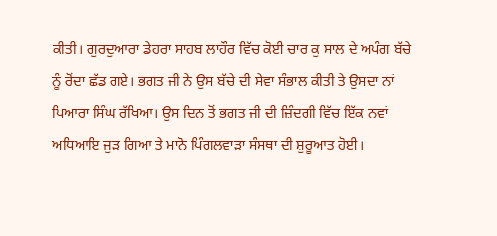ਕੀਤੀ। ਗੁਰਦੁਆਰਾ ਡੇਹਰਾ ਸਾਹਬ ਲਾਹੌਰ ਵਿੱਚ ਕੋਈ ਚਾਰ ਕੁ ਸਾਲ ਦੇ ਅਪੰਗ ਬੱਚੇ ਨੂੰ ਰੋਂਦਾ ਛੱਡ ਗਏ। ਭਗਤ ਜੀ ਨੇ ਉਸ ਬੱਚੇ ਦੀ ਸੇਵਾ ਸੰਭਾਲ ਕੀਤੀ ਤੇ ਉਸਦਾ ਨਾਂ ਪਿਆਰਾ ਸਿੰਘ ਰੱਖਿਆ। ਉਸ ਦਿਨ ਤੋਂ ਭਗਤ ਜੀ ਦੀ ਜ਼ਿੰਦਗੀ ਵਿੱਚ ਇੱਕ ਨਵਾਂ ਅਧਿਆਇ ਜੁੜ ਗਿਆ ਤੇ ਮਾਨੋ ਪਿੰਗਲਵਾੜਾ ਸੰਸਥਾ ਦੀ ਸ਼ੁਰੂਆਤ ਹੋਈ।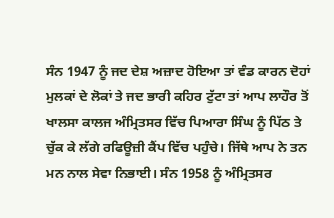ਸੰਨ 1947 ਨੂੰ ਜਦ ਦੇਸ਼ ਅਜ਼ਾਦ ਹੋਇਆ ਤਾਂ ਵੰਡ ਕਾਰਨ ਦੋਹਾਂ ਮੁਲਕਾਂ ਦੇ ਲੋਕਾਂ ਤੇ ਜਦ ਭਾਰੀ ਕਹਿਰ ਟੁੱਟਾ ਤਾਂ ਆਪ ਲਾਹੌਰ ਤੋਂ ਖਾਲਸਾ ਕਾਲਜ ਅੰਮ੍ਰਿਤਸਰ ਵਿੱਚ ਪਿਆਰਾ ਸਿੰਘ ਨੂੰ ਪਿੱਠ ਤੇ ਚੁੱਕ ਕੇ ਲੱਗੇ ਰਫਿਊਜ਼ੀ ਕੈਂਪ ਵਿੱਚ ਪਹੁੰਚੇ। ਜਿੱਥੇ ਆਪ ਨੇ ਤਨ ਮਨ ਨਾਲ ਸੇਵਾ ਨਿਭਾਈ। ਸੰਨ 1958 ਨੂੰ ਅੰਮ੍ਰਿਤਸਰ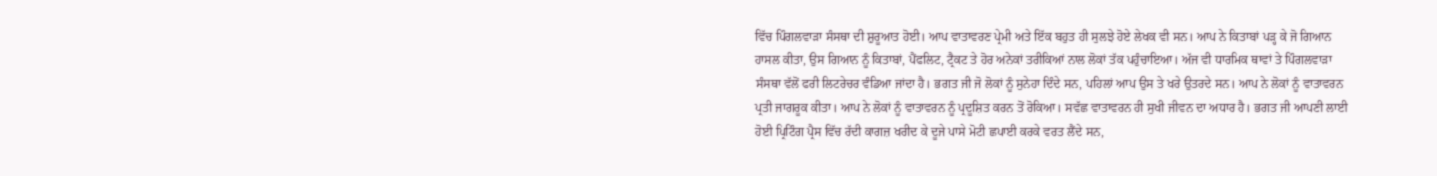ਵਿੱਚ ਪਿੰਗਲਵਾੜਾ ਸੰਸਥਾ ਦੀ ਸ਼ੁਰੂਆਤ ਹੋਈ। ਆਪ ਵਾਤਾਵਰਣ ਪ੍ਰੇਮੀ ਅਤੇ ਇੱਕ ਬਹੁਤ ਹੀ ਸੁਲਝੇ ਹੋਏ ਲੇਖਕ ਵੀ ਸਨ। ਆਪ ਨੇ ਕਿਤਾਬਾਂ ਪੜ੍ਹ ਕੇ ਜੋ ਗਿਆਨ ਹਾਸਲ ਕੀਤਾ, ਉਸ ਗਿਆਨ ਨੂੰ ਕਿਤਾਬਾਂ, ਪੈਂਫਲਿਟ, ਟ੍ਰੈਕਟ ਤੇ ਹੋਰ ਅਨੇਕਾਂ ਤਰੀਕਿਆਂ ਨਾਲ ਲੋਕਾਂ ਤੱਕ ਪਹੁੰਚਾਇਆ। ਅੱਜ ਵੀ ਧਾਰਮਿਕ ਥਾਵਾਂ ਤੇ ਪਿੰਗਲਵਾੜਾ ਸੰਸਥਾ ਵੱਲੋਂ ਫਰੀ ਲਿਟਰੇਚਰ ਵੰਡਿਆ ਜਾਂਦਾ ਹੈ। ਭਗਤ ਜੀ ਜੋ ਲੋਕਾਂ ਨੂੰ ਸੁਨੇਹਾ ਦਿੰਦੇ ਸਨ, ਪਹਿਲਾਂ ਆਪ ਉਸ ਤੇ ਖਰੇ ਉਤਰਦੇ ਸਨ। ਆਪ ਨੇ ਲੋਕਾਂ ਨੂੰ ਵਾਤਾਵਰਨ ਪ੍ਰਤੀ ਜਾਗਰੂਕ ਕੀਤਾ। ਆਪ ਨੇ ਲੋਕਾਂ ਨੂੰ ਵਾਤਾਵਰਨ ਨੂੰ ਪ੍ਰਦੂਸ਼ਿਤ ਕਰਨ ਤੋਂ ਰੋਕਿਆ। ਸਵੱਛ ਵਾਤਾਵਰਨ ਹੀ ਸੁਖੀ ਜੀਵਨ ਦਾ ਅਧਾਰ ਹੈ। ਭਗਤ ਜੀ ਆਪਣੀ ਲਾਈ ਹੋਈ ਪ੍ਰਿਟਿੰਗ ਪ੍ਰੈਸ ਵਿੱਚ ਰੱਦੀ ਕਾਗਜ਼ ਖਰੀਦ ਕੇ ਦੂਜੇ ਪਾਸੇ ਮੋਟੀ ਛਪਾਈ ਕਰਕੇ ਵਰਤ ਲੈਂਦੇ ਸਨ,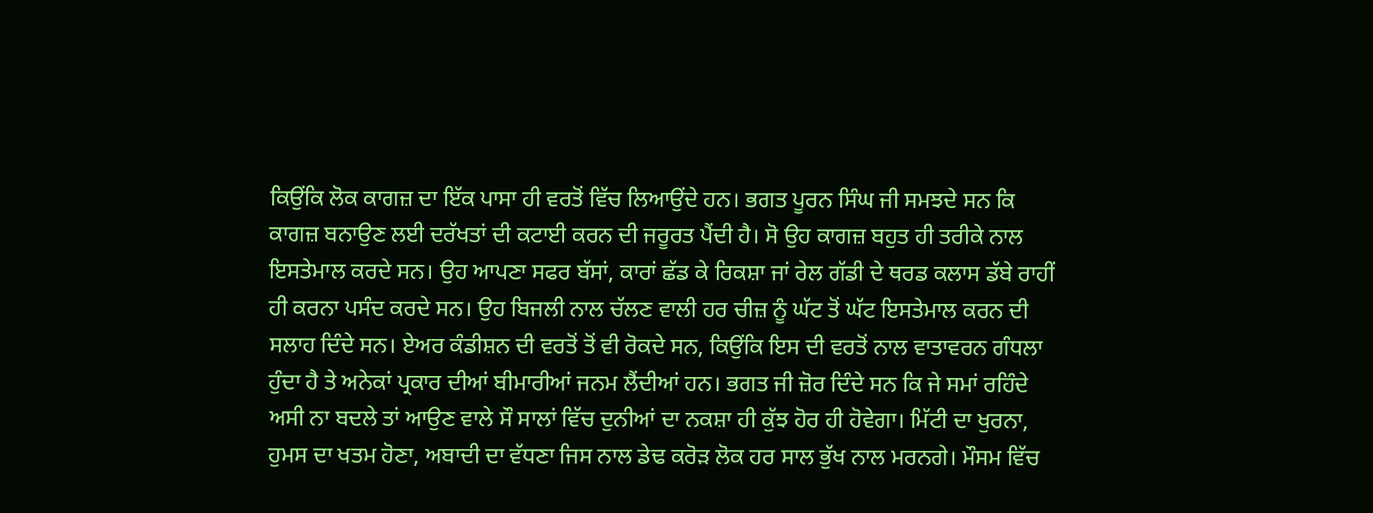ਕਿਉਂਕਿ ਲੋਕ ਕਾਗਜ਼ ਦਾ ਇੱਕ ਪਾਸਾ ਹੀ ਵਰਤੋਂ ਵਿੱਚ ਲਿਆਉਂਦੇ ਹਨ। ਭਗਤ ਪੂਰਨ ਸਿੰਘ ਜੀ ਸਮਝਦੇ ਸਨ ਕਿ ਕਾਗਜ਼ ਬਨਾਉਣ ਲਈ ਦਰੱਖਤਾਂ ਦੀ ਕਟਾਈ ਕਰਨ ਦੀ ਜਰੂਰਤ ਪੈਂਦੀ ਹੈ। ਸੋ ਉਹ ਕਾਗਜ਼ ਬਹੁਤ ਹੀ ਤਰੀਕੇ ਨਾਲ ਇਸਤੇਮਾਲ ਕਰਦੇ ਸਨ। ਉਹ ਆਪਣਾ ਸਫਰ ਬੱਸਾਂ, ਕਾਰਾਂ ਛੱਡ ਕੇ ਰਿਕਸ਼ਾ ਜਾਂ ਰੇਲ ਗੱਡੀ ਦੇ ਥਰਡ ਕਲਾਸ ਡੱਬੇ ਰਾਹੀਂ ਹੀ ਕਰਨਾ ਪਸੰਦ ਕਰਦੇ ਸਨ। ਉਹ ਬਿਜਲੀ ਨਾਲ ਚੱਲਣ ਵਾਲੀ ਹਰ ਚੀਜ਼ ਨੂੰ ਘੱਟ ਤੋਂ ਘੱਟ ਇਸਤੇਮਾਲ ਕਰਨ ਦੀ ਸਲਾਹ ਦਿੰਦੇ ਸਨ। ਏਅਰ ਕੰਡੀਸ਼ਨ ਦੀ ਵਰਤੋਂ ਤੋਂ ਵੀ ਰੋਕਦੇ ਸਨ, ਕਿਉਂਕਿ ਇਸ ਦੀ ਵਰਤੋਂ ਨਾਲ ਵਾਤਾਵਰਨ ਗੰਧਲਾ ਹੁੰਦਾ ਹੈ ਤੇ ਅਨੇਕਾਂ ਪ੍ਰਕਾਰ ਦੀਆਂ ਬੀਮਾਰੀਆਂ ਜਨਮ ਲੈਂਦੀਆਂ ਹਨ। ਭਗਤ ਜੀ ਜ਼ੋਰ ਦਿੰਦੇ ਸਨ ਕਿ ਜੇ ਸਮਾਂ ਰਹਿੰਦੇ ਅਸੀ ਨਾ ਬਦਲੇ ਤਾਂ ਆਉਣ ਵਾਲੇ ਸੌ ਸਾਲਾਂ ਵਿੱਚ ਦੁਨੀਆਂ ਦਾ ਨਕਸ਼ਾ ਹੀ ਕੁੱਝ ਹੋਰ ਹੀ ਹੋਵੇਗਾ। ਮਿੱਟੀ ਦਾ ਖੁਰਨਾ, ਹੁਮਸ ਦਾ ਖਤਮ ਹੋਣਾ, ਅਬਾਦੀ ਦਾ ਵੱਧਣਾ ਜਿਸ ਨਾਲ ਡੇਢ ਕਰੋੜ ਲੋਕ ਹਰ ਸਾਲ ਭੁੱਖ ਨਾਲ ਮਰਨਗੇ। ਮੌਸਮ ਵਿੱਚ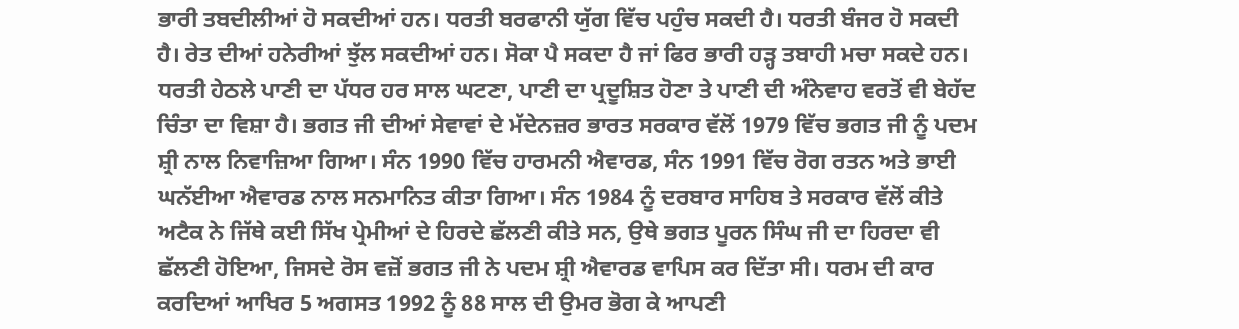ਭਾਰੀ ਤਬਦੀਲੀਆਂ ਹੋ ਸਕਦੀਆਂ ਹਨ। ਧਰਤੀ ਬਰਫਾਨੀ ਯੁੱਗ ਵਿੱਚ ਪਹੁੰਚ ਸਕਦੀ ਹੈ। ਧਰਤੀ ਬੰਜਰ ਹੋ ਸਕਦੀ ਹੈ। ਰੇਤ ਦੀਆਂ ਹਨੇਰੀਆਂ ਝੁੱਲ ਸਕਦੀਆਂ ਹਨ। ਸੋਕਾ ਪੈ ਸਕਦਾ ਹੈ ਜਾਂ ਫਿਰ ਭਾਰੀ ਹੜ੍ਹ ਤਬਾਹੀ ਮਚਾ ਸਕਦੇ ਹਨ। ਧਰਤੀ ਹੇਠਲੇ ਪਾਣੀ ਦਾ ਪੱਧਰ ਹਰ ਸਾਲ ਘਟਣਾ, ਪਾਣੀ ਦਾ ਪ੍ਰਦੂਸ਼ਿਤ ਹੋਣਾ ਤੇ ਪਾਣੀ ਦੀ ਅੰਨੇਵਾਹ ਵਰਤੋਂ ਵੀ ਬੇਹੱਦ ਚਿੰਤਾ ਦਾ ਵਿਸ਼ਾ ਹੈ। ਭਗਤ ਜੀ ਦੀਆਂ ਸੇਵਾਵਾਂ ਦੇ ਮੱਦੇਨਜ਼ਰ ਭਾਰਤ ਸਰਕਾਰ ਵੱਲੋਂ 1979 ਵਿੱਚ ਭਗਤ ਜੀ ਨੂੰ ਪਦਮ ਸ਼੍ਰੀ ਨਾਲ ਨਿਵਾਜ਼ਿਆ ਗਿਆ। ਸੰਨ 1990 ਵਿੱਚ ਹਾਰਮਨੀ ਐਵਾਰਡ, ਸੰਨ 1991 ਵਿੱਚ ਰੋਗ ਰਤਨ ਅਤੇ ਭਾਈ ਘਨੱਈਆ ਐਵਾਰਡ ਨਾਲ ਸਨਮਾਨਿਤ ਕੀਤਾ ਗਿਆ। ਸੰਨ 1984 ਨੂੰ ਦਰਬਾਰ ਸਾਹਿਬ ਤੇ ਸਰਕਾਰ ਵੱਲੋਂ ਕੀਤੇ ਅਟੈਕ ਨੇ ਜਿੱਥੇ ਕਈ ਸਿੱਖ ਪ੍ਰੇਮੀਆਂ ਦੇ ਹਿਰਦੇ ਛੱਲਣੀ ਕੀਤੇ ਸਨ, ਉਥੇ ਭਗਤ ਪੂਰਨ ਸਿੰਘ ਜੀ ਦਾ ਹਿਰਦਾ ਵੀ ਛੱਲਣੀ ਹੋਇਆ, ਜਿਸਦੇ ਰੋਸ ਵਜ਼ੋਂ ਭਗਤ ਜੀ ਨੇ ਪਦਮ ਸ਼੍ਰੀ ਐਵਾਰਡ ਵਾਪਿਸ ਕਰ ਦਿੱਤਾ ਸੀ। ਧਰਮ ਦੀ ਕਾਰ ਕਰਦਿਆਂ ਆਖਿਰ 5 ਅਗਸਤ 1992 ਨੂੰ 88 ਸਾਲ ਦੀ ਉਮਰ ਭੋਗ ਕੇ ਆਪਣੀ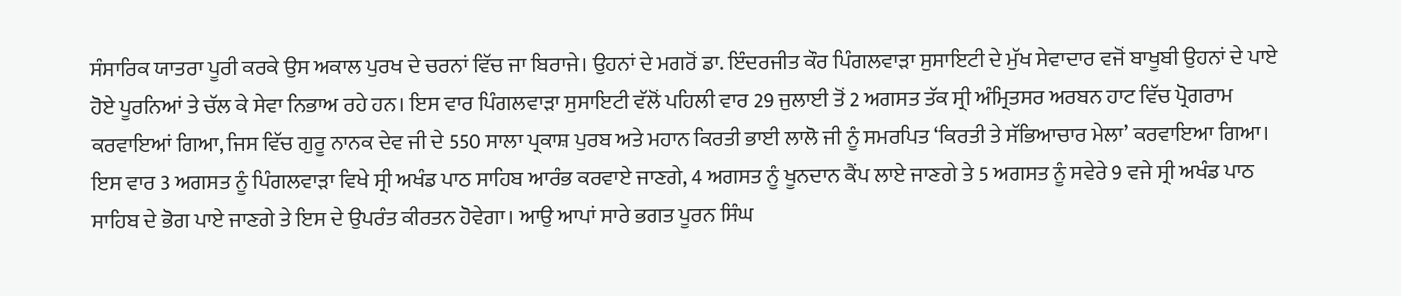ਸੰਸਾਰਿਕ ਯਾਤਰਾ ਪੂਰੀ ਕਰਕੇ ਉਸ ਅਕਾਲ ਪੁਰਖ ਦੇ ਚਰਨਾਂ ਵਿੱਚ ਜਾ ਬਿਰਾਜੇ। ਉਹਨਾਂ ਦੇ ਮਗਰੋਂ ਡਾ. ਇੰਦਰਜੀਤ ਕੌਰ ਪਿੰਗਲਵਾੜਾ ਸੁਸਾਇਟੀ ਦੇ ਮੁੱਖ ਸੇਵਾਦਾਰ ਵਜੋਂ ਬਾਖੂਬੀ ਉਹਨਾਂ ਦੇ ਪਾਏ ਹੋਏ ਪੂਰਨਿਆਂ ਤੇ ਚੱਲ ਕੇ ਸੇਵਾ ਨਿਭਾਅ ਰਹੇ ਹਨ। ਇਸ ਵਾਰ ਪਿੰਗਲਵਾੜਾ ਸੁਸਾਇਟੀ ਵੱਲੋਂ ਪਹਿਲੀ ਵਾਰ 29 ਜੁਲਾਈ ਤੋਂ 2 ਅਗਸਤ ਤੱਕ ਸ੍ਰੀ ਅੰਮ੍ਰਿਤਸਰ ਅਰਬਨ ਹਾਟ ਵਿੱਚ ਪ੍ਰੋਗਰਾਮ ਕਰਵਾਇਆਂ ਗਿਆ, ਜਿਸ ਵਿੱਚ ਗੁਰੂ ਨਾਨਕ ਦੇਵ ਜੀ ਦੇ 550 ਸਾਲਾ ਪ੍ਰਕਾਸ਼ ਪੁਰਬ ਅਤੇ ਮਹਾਨ ਕਿਰਤੀ ਭਾਈ ਲਾਲੋ ਜੀ ਨੂੰ ਸਮਰਪਿਤ ‘ਕਿਰਤੀ ਤੇ ਸੱਭਿਆਚਾਰ ਮੇਲਾ’ ਕਰਵਾਇਆ ਗਿਆ। ਇਸ ਵਾਰ 3 ਅਗਸਤ ਨੂੰ ਪਿੰਗਲਵਾੜਾ ਵਿਖੇ ਸ੍ਰੀ ਅਖੰਡ ਪਾਠ ਸਾਹਿਬ ਆਰੰਭ ਕਰਵਾਏ ਜਾਣਗੇ, 4 ਅਗਸਤ ਨੂੰ ਖੂਨਦਾਨ ਕੈਂਪ ਲਾਏ ਜਾਣਗੇ ਤੇ 5 ਅਗਸਤ ਨੂੰ ਸਵੇਰੇ 9 ਵਜੇ ਸ੍ਰੀ ਅਖੰਡ ਪਾਠ ਸਾਹਿਬ ਦੇ ਭੋਗ ਪਾਏ ਜਾਣਗੇ ਤੇ ਇਸ ਦੇ ਉਪਰੰਤ ਕੀਰਤਨ ਹੋਵੇਗਾ। ਆਉ ਆਪਾਂ ਸਾਰੇ ਭਗਤ ਪੂਰਨ ਸਿੰਘ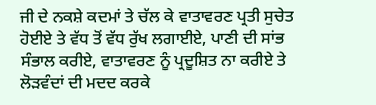ਜੀ ਦੇ ਨਕਸ਼ੇ ਕਦਮਾਂ ਤੇ ਚੱਲ ਕੇ ਵਾਤਾਵਰਣ ਪ੍ਰਤੀ ਸੁਚੇਤ ਹੋਈਏ ਤੇ ਵੱਧ ਤੋਂ ਵੱਧ ਰੁੱਖ ਲਗਾਈਏ, ਪਾਣੀ ਦੀ ਸਾਂਭ ਸੰਭਾਲ ਕਰੀਏ, ਵਾਤਾਵਰਣ ਨੂੰ ਪ੍ਰਦੂਸ਼ਿਤ ਨਾ ਕਰੀਏ ਤੇ ਲੋੜਵੰਦਾਂ ਦੀ ਮਦਦ ਕਰਕੇ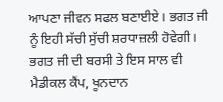ਆਪਣਾ ਜੀਵਨ ਸਫਲ ਬਣਾਈਏ। ਭਗਤ ਜੀ ਨੂੰ ਇਹੀ ਸੱਚੀ ਸੁੱਚੀ ਸ਼ਰਧਾਜ਼ਲੀ ਹੋਵੇਗੀ। ਭਗਤ ਜੀ ਦੀ ਬਰਸੀ ਤੇ ਇਸ ਸਾਲ ਵੀ ਮੈਡੀਕਲ ਕੈਂਪ, ਖੂਨਦਾਨ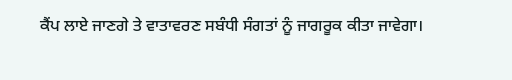ਕੈਂਪ ਲਾਏ ਜਾਣਗੇ ਤੇ ਵਾਤਾਵਰਣ ਸਬੰਧੀ ਸੰਗਤਾਂ ਨੂੰ ਜਾਗਰੂਕ ਕੀਤਾ ਜਾਵੇਗਾ।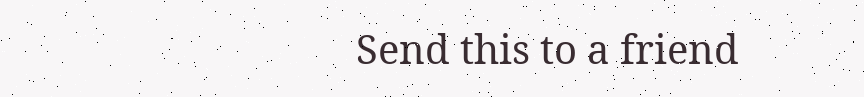Send this to a friend